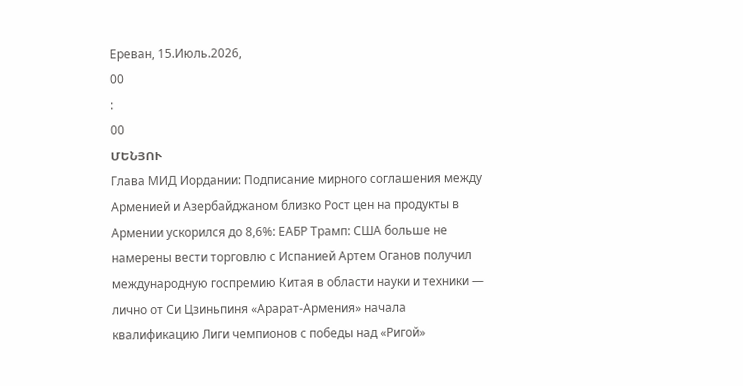Ереван, 15.Июль.2026,
00
:
00
ՄԵՆՅՈՒ
Глава МИД Иордании: Подписание мирного соглашения между Арменией и Азербайджаном близко Рост цен на продукты в Армении ускорился до 8,6%: ЕАБР Трамп: США больше не намерены вести торговлю с Испанией Артем Оганов получил международную госпремию Китая в области науки и техники — лично от Си Цзиньпиня «Арарат‑Армения» начала квалификацию Лиги чемпионов с победы над «Ригой»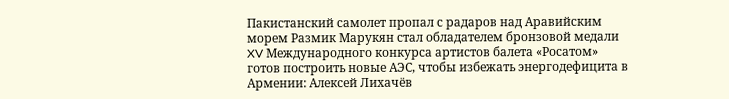Пакистанский самолет пропал с радаров над Аравийским морем Размик Марукян стал обладателем бронзовой медали XV Международного конкурса артистов балета «Росатом» готов построить новые АЭС, чтобы избежать энергодефицита в Армении: Алексей Лихачёв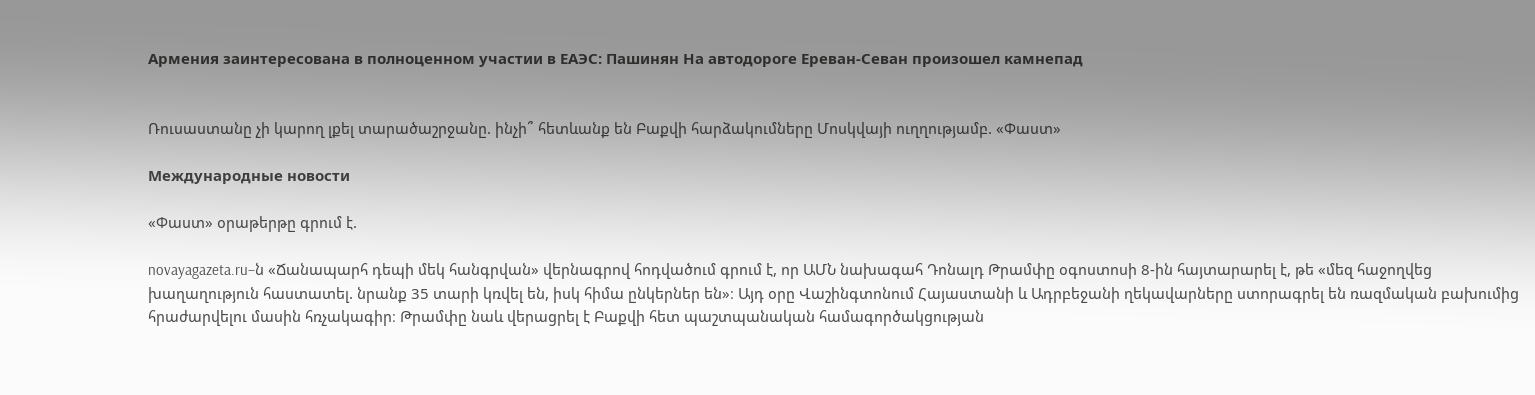Армения заинтересована в полноценном участии в ЕАЭС: Пашинян На автодороге Ереван-Севан произошел камнепад


Ռուսաստանը չի կարող լքել տարածաշրջանը. ինչի՞ հետևանք են Բաքվի հարձակումները Մոսկվայի ուղղությամբ. «Փաստ»

Международные новости

«Փաստ» օրաթերթը գրում է.

novayagazeta.ru–ն «Ճանապարհ դեպի մեկ հանգրվան» վերնագրով հոդվածում գրում է, որ ԱՄՆ նախագահ Դոնալդ Թրամփը օգոստոսի 8-ին հայտարարել է, թե «մեզ հաջողվեց խաղաղություն հաստատել. նրանք 35 տարի կռվել են, իսկ հիմա ընկերներ են»։ Այդ օրը Վաշինգտոնում Հայաստանի և Ադրբեջանի ղեկավարները ստորագրել են ռազմական բախումից հրաժարվելու մասին հռչակագիր։ Թրամփը նաև վերացրել է Բաքվի հետ պաշտպանական համագործակցության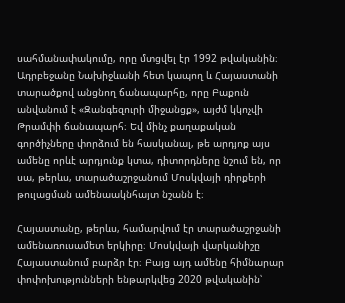սահմանափակումը, որը մտցվել էր 1992 թվականին։ Ադրբեջանը Նախիջևանի հետ կապող և Հայաստանի տարածքով անցնող ճանապարհը, որը Բաքուն անվանում է «Զանգեզուրի միջանցք», այժմ կկոչվի Թրամփի ճանապարհ։ Եվ մինչ քաղաքական գործիչները փորձում են հասկանալ, թե արդյոք այս ամենը որևէ արդյունք կտա, դիտորդները նշում են, որ սա, թերևս, տարածաշրջանում Մոսկվայի դիրքերի թուլացման ամենաակնհայտ նշանն է։

Հայաստանը, թերևս, համարվում էր տարածաշրջանի ամենառուսամետ երկիրը։ Մոսկվայի վարկանիշը Հայաստանում բարձր էր։ Բայց այդ ամենը հիմնարար փոփոխությունների ենթարկվեց 2020 թվականին՝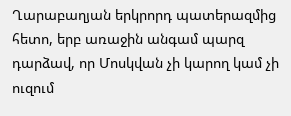Ղարաբաղյան երկրորդ պատերազմից հետո, երբ առաջին անգամ պարզ դարձավ, որ Մոսկվան չի կարող կամ չի ուզում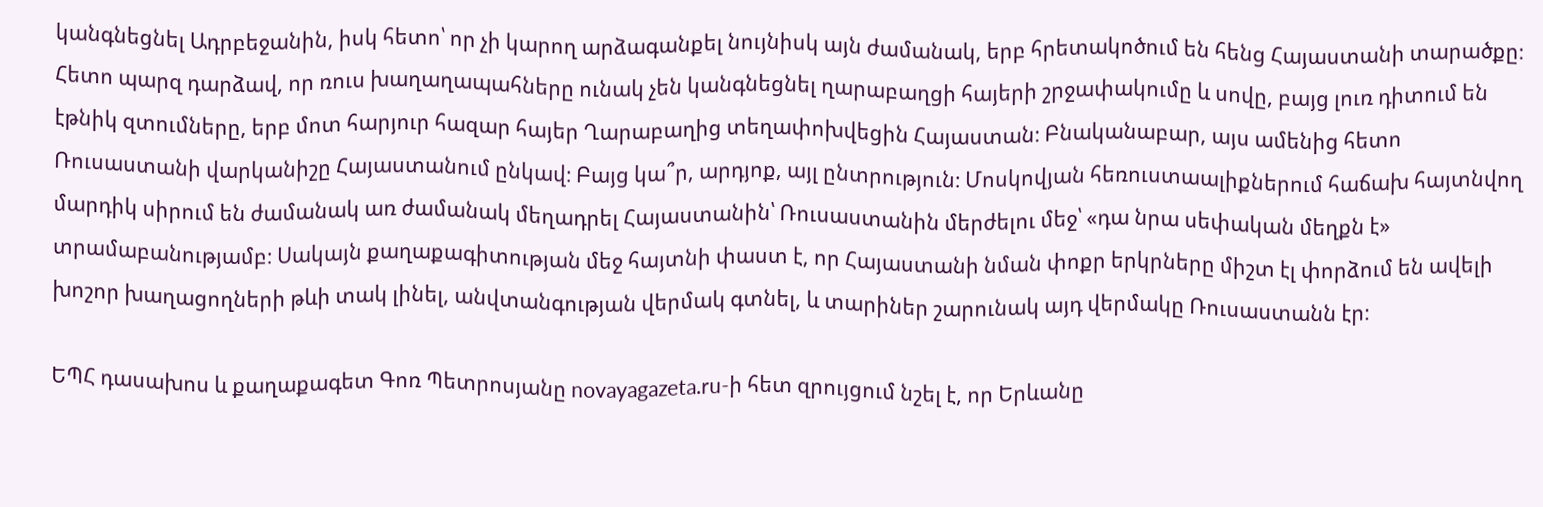կանգնեցնել Ադրբեջանին, իսկ հետո՝ որ չի կարող արձագանքել նույնիսկ այն ժամանակ, երբ հրետակոծում են հենց Հայաստանի տարածքը։ Հետո պարզ դարձավ, որ ռուս խաղաղապահները ունակ չեն կանգնեցնել ղարաբաղցի հայերի շրջափակումը և սովը, բայց լուռ դիտում են էթնիկ զտումները, երբ մոտ հարյուր հազար հայեր Ղարաբաղից տեղափոխվեցին Հայաստան։ Բնականաբար, այս ամենից հետո Ռուսաստանի վարկանիշը Հայաստանում ընկավ։ Բայց կա՞ր, արդյոք, այլ ընտրություն։ Մոսկովյան հեռուստաալիքներում հաճախ հայտնվող մարդիկ սիրում են ժամանակ առ ժամանակ մեղադրել Հայաստանին՝ Ռուսաստանին մերժելու մեջ՝ «դա նրա սեփական մեղքն է» տրամաբանությամբ։ Սակայն քաղաքագիտության մեջ հայտնի փաստ է, որ Հայաստանի նման փոքր երկրները միշտ էլ փորձում են ավելի խոշոր խաղացողների թևի տակ լինել, անվտանգության վերմակ գտնել, և տարիներ շարունակ այդ վերմակը Ռուսաստանն էր։

ԵՊՀ դասախոս և քաղաքագետ Գոռ Պետրոսյանը novayagazeta.ru-ի հետ զրույցում նշել է, որ Երևանը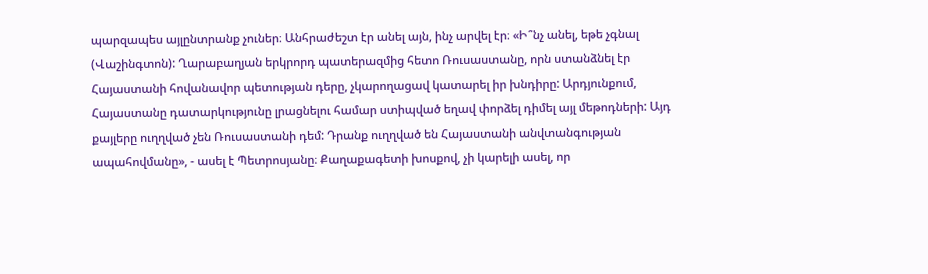պարզապես այլընտրանք չուներ։ Անհրաժեշտ էր անել այն, ինչ արվել էր։ «Ի՞նչ անել, եթե չգնալ (Վաշինգտոն): Ղարաբաղյան երկրորդ պատերազմից հետո Ռուսաստանը, որն ստանձնել էր Հայաստանի հովանավոր պետության դերը, չկարողացավ կատարել իր խնդիրը: Արդյունքում, Հայաստանը դատարկությունը լրացնելու համար ստիպված եղավ փորձել դիմել այլ մեթոդների: Այդ քայլերը ուղղված չեն Ռուսաստանի դեմ: Դրանք ուղղված են Հայաստանի անվտանգության ապահովմանը», - ասել է Պետրոսյանը։ Քաղաքագետի խոսքով, չի կարելի ասել, որ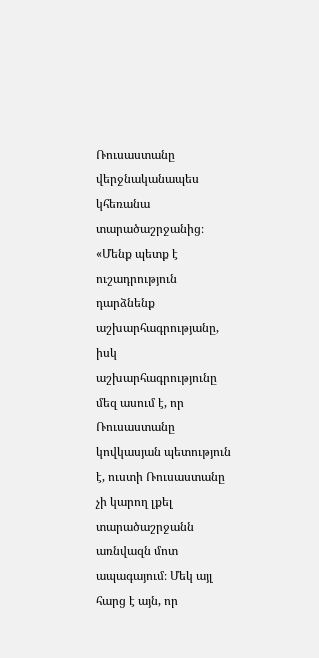Ռուսաստանը վերջնականապես կհեռանա տարածաշրջանից։ «Մենք պետք է ուշադրություն դարձնենք աշխարհագրությանը, իսկ աշխարհագրությունը մեզ ասում է, որ Ռուսաստանը կովկասյան պետություն է, ուստի Ռուսաստանը չի կարող լքել տարածաշրջանն առնվազն մոտ ապագայում։ Մեկ այլ հարց է այն, որ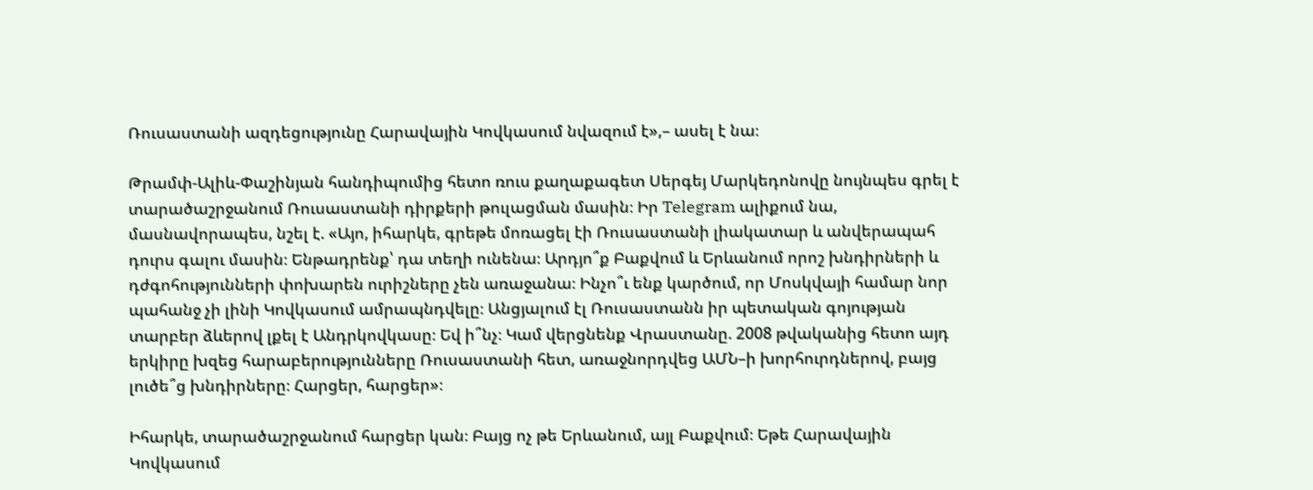Ռուսաստանի ազդեցությունը Հարավային Կովկասում նվազում է»,– ասել է նա։

Թրամփ-Ալիև-Փաշինյան հանդիպումից հետո ռուս քաղաքագետ Սերգեյ Մարկեդոնովը նույնպես գրել է տարածաշրջանում Ռուսաստանի դիրքերի թուլացման մասին։ Իր Telegram ալիքում նա, մասնավորապես, նշել է. «Այո, իհարկե, գրեթե մոռացել էի Ռուսաստանի լիակատար և անվերապահ դուրս գալու մասին։ Ենթադրենք՝ դա տեղի ունենա։ Արդյո՞ք Բաքվում և Երևանում որոշ խնդիրների և դժգոհությունների փոխարեն ուրիշները չեն առաջանա։ Ինչո՞ւ ենք կարծում, որ Մոսկվայի համար նոր պահանջ չի լինի Կովկասում ամրապնդվելը։ Անցյալում էլ Ռուսաստանն իր պետական գոյության տարբեր ձևերով լքել է Անդրկովկասը։ Եվ ի՞նչ։ Կամ վերցնենք Վրաստանը. 2008 թվականից հետո այդ երկիրը խզեց հարաբերությունները Ռուսաստանի հետ, առաջնորդվեց ԱՄՆ–ի խորհուրդներով, բայց լուծե՞ց խնդիրները։ Հարցեր, հարցեր»։

Իհարկե, տարածաշրջանում հարցեր կան։ Բայց ոչ թե Երևանում, այլ Բաքվում։ Եթե Հարավային Կովկասում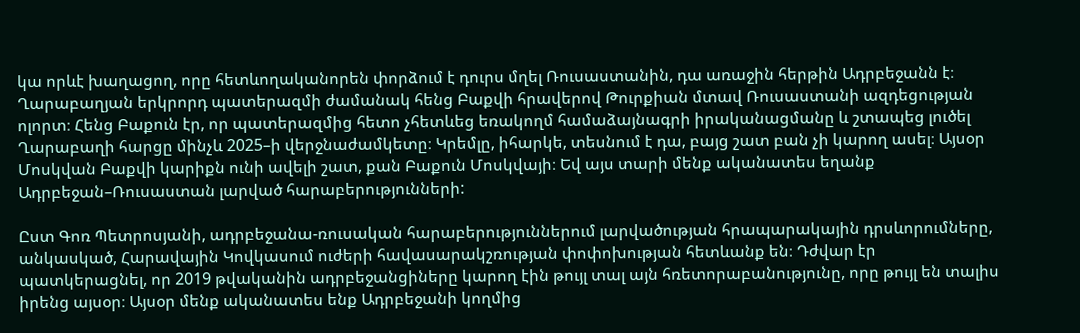կա որևէ խաղացող, որը հետևողականորեն փորձում է դուրս մղել Ռուսաստանին, դա առաջին հերթին Ադրբեջանն է։ Ղարաբաղյան երկրորդ պատերազմի ժամանակ հենց Բաքվի հրավերով Թուրքիան մտավ Ռուսաստանի ազդեցության ոլորտ։ Հենց Բաքուն էր, որ պատերազմից հետո չհետևեց եռակողմ համաձայնագրի իրականացմանը և շտապեց լուծել Ղարաբաղի հարցը մինչև 2025–ի վերջնաժամկետը։ Կրեմլը, իհարկե, տեսնում է դա, բայց շատ բան չի կարող ասել։ Այսօր Մոսկվան Բաքվի կարիքն ունի ավելի շատ, քան Բաքուն Մոսկվայի։ Եվ այս տարի մենք ականատես եղանք Ադրբեջան–Ռուսաստան լարված հարաբերությունների:

Ըստ Գոռ Պետրոսյանի, ադրբեջանա-ռուսական հարաբերություններում լարվածության հրապարակային դրսևորումները, անկասկած, Հարավային Կովկասում ուժերի հավասարակշռության փոփոխության հետևանք են։ Դժվար էր պատկերացնել, որ 2019 թվականին ադրբեջանցիները կարող էին թույլ տալ այն հռետորաբանությունը, որը թույլ են տալիս իրենց այսօր։ Այսօր մենք ականատես ենք Ադրբեջանի կողմից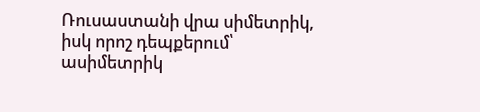Ռուսաստանի վրա սիմետրիկ, իսկ որոշ դեպքերում՝ ասիմետրիկ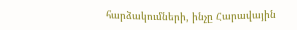հարձակումների, ինչը Հարավային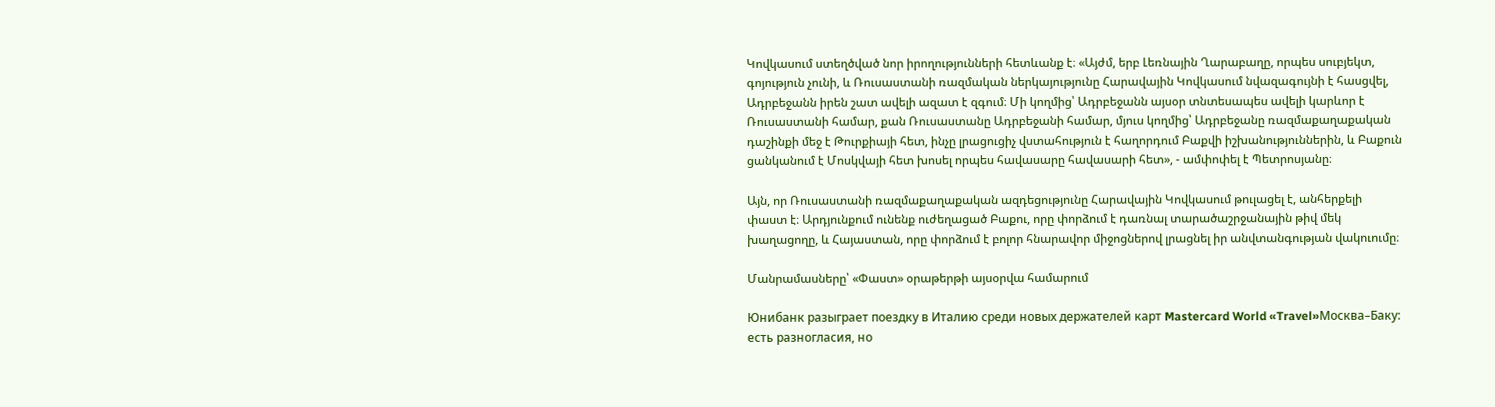Կովկասում ստեղծված նոր իրողությունների հետևանք է։ «Այժմ, երբ Լեռնային Ղարաբաղը, որպես սուբյեկտ, գոյություն չունի, և Ռուսաստանի ռազմական ներկայությունը Հարավային Կովկասում նվազագույնի է հասցվել, Ադրբեջանն իրեն շատ ավելի ազատ է զգում։ Մի կողմից՝ Ադրբեջանն այսօր տնտեսապես ավելի կարևոր է Ռուսաստանի համար, քան Ռուսաստանը Ադրբեջանի համար, մյուս կողմից՝ Ադրբեջանը ռազմաքաղաքական դաշինքի մեջ է Թուրքիայի հետ, ինչը լրացուցիչ վստահություն է հաղորդում Բաքվի իշխանություններին, և Բաքուն ցանկանում է Մոսկվայի հետ խոսել որպես հավասարը հավասարի հետ», - ամփոփել է Պետրոսյանը։

Այն, որ Ռուսաստանի ռազմաքաղաքական ազդեցությունը Հարավային Կովկասում թուլացել է, անհերքելի փաստ է։ Արդյունքում ունենք ուժեղացած Բաքու, որը փորձում է դառնալ տարածաշրջանային թիվ մեկ խաղացողը, և Հայաստան, որը փորձում է բոլոր հնարավոր միջոցներով լրացնել իր անվտանգության վակուումը։

Մանրամասները՝ «Փաստ» օրաթերթի այսօրվա համարում

Юнибанк разыграет поездку в Италию среди новых держателей карт Mastercard World «Travel»Москва–Баку: есть разногласия, но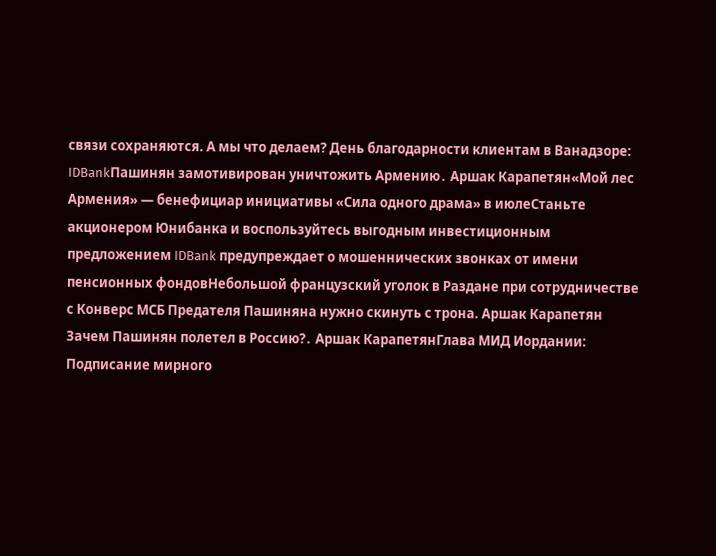связи сохраняются. А мы что делаем? День благодарности клиентам в Ванадзоре: IDBankПашинян замотивирован уничтожить Армению․ Аршак Карапетян«Мой лес Армения» — бенефициар инициативы «Сила одного драма» в июлеСтаньте акционером Юнибанка и воспользуйтесь выгодным инвестиционным предложением IDBank предупреждает о мошеннических звонках от имени пенсионных фондовНебольшой французский уголок в Раздане при сотрудничестве с Конверс МСБ Предателя Пашиняна нужно скинуть с трона. Аршак Карапетян Зачем Пашинян полетел в Россию?․ Аршак КарапетянГлава МИД Иордании: Подписание мирного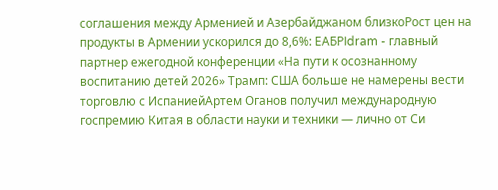соглашения между Арменией и Азербайджаном близкоРост цен на продукты в Армении ускорился до 8,6%: ЕАБРIdram - главный партнер ежегодной конференции «На пути к осознанному воспитанию детей 2026» Трамп: США больше не намерены вести торговлю с ИспаниейАртем Оганов получил международную госпремию Китая в области науки и техники — лично от Си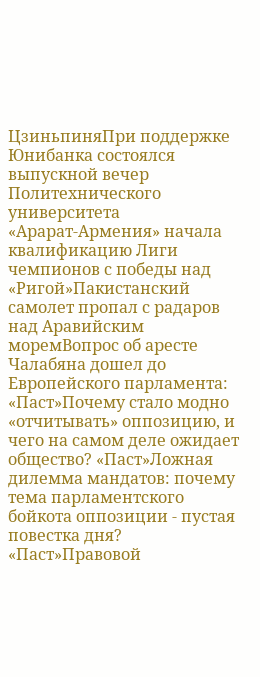ЦзиньпиняПри поддержке Юнибанка состоялся выпускной вечер Политехнического университета «Арарат‑Армения» начала квалификацию Лиги чемпионов с победы над «Ригой»Пакистанский самолет пропал с радаров над Аравийским моремВопрос об аресте Чалабяна дошел до Европейского парламента: «Паст»Почему стало модно «отчитывать» оппозицию, и чего на самом деле ожидает общество? «Паст»Ложная дилемма мандатов: почему тема парламентского бойкота оппозиции - пустая повестка дня? «Паст»Правовой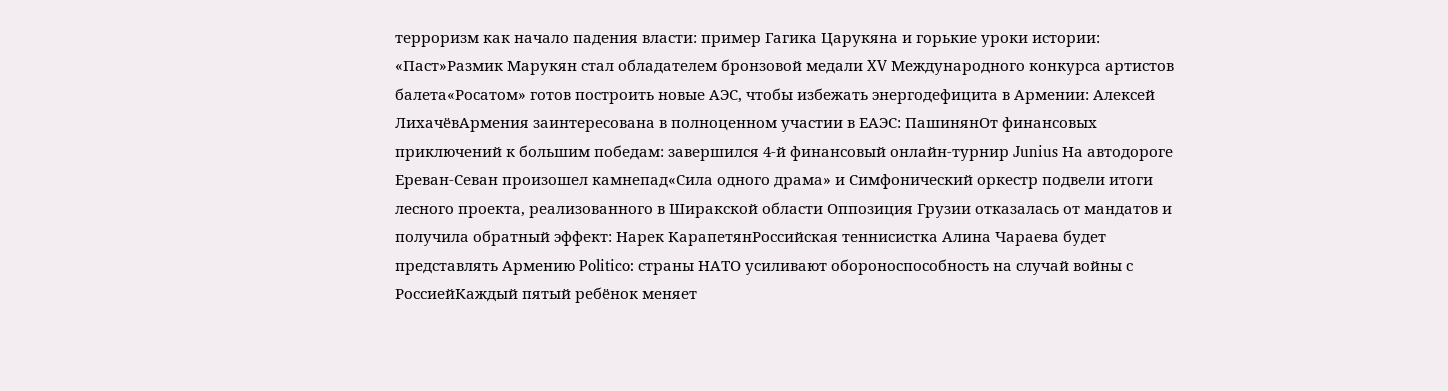терроризм как начало падения власти: пример Гагика Царукяна и горькие уроки истории: «Паст»Размик Марукян стал обладателем бронзовой медали XV Международного конкурса артистов балета«Росатом» готов построить новые АЭС, чтобы избежать энергодефицита в Армении: Алексей ЛихачёвАрмения заинтересована в полноценном участии в ЕАЭС: ПашинянОт финансовых приключений к большим победам: завершился 4-й финансовый онлайн-турнир Junius На автодороге Ереван-Севан произошел камнепад«Сила одного драма» и Симфонический оркестр подвели итоги лесного проекта, реализованного в Ширакской области Оппозиция Грузии отказалась от мандатов и получила обратный эффект: Нарек КарапетянРоссийская теннисистка Алина Чараева будет представлять Армению Politico: страны НАТО усиливают обороноспособность на случай войны с РоссиейКаждый пятый ребёнок меняет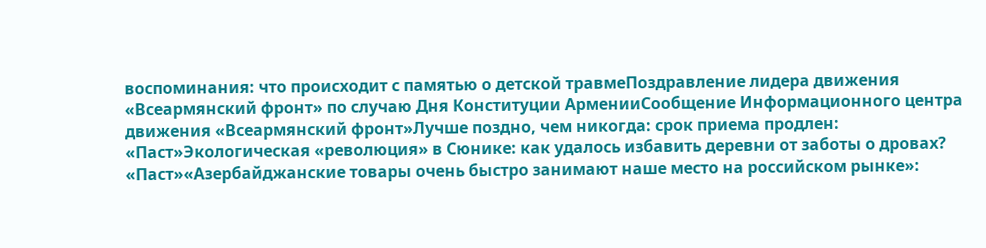воспоминания: что происходит с памятью о детской травмеПоздравление лидера движения «Всеармянский фронт» по случаю Дня Конституции АрменииСообщение Информационного центра движения «Всеармянский фронт»Лучше поздно, чем никогда: срок приема продлен: «Паст»Экологическая «революция» в Сюнике: как удалось избавить деревни от заботы о дровах? «Паст»«Азербайджанские товары очень быстро занимают наше место на российском рынке»: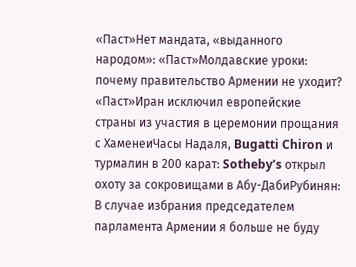«Паст»Нет мандата, «выданного народом»: «Паст»Молдавские уроки: почему правительство Армении не уходит? «Паст»Иран исключил европейские страны из участия в церемонии прощания с ХаменеиЧасы Надаля, Bugatti Chiron и турмалин в 200 карат: Sotheby’s открыл охоту за сокровищами в Абу-ДабиРубинян: В случае избрания председателем парламента Армении я больше не буду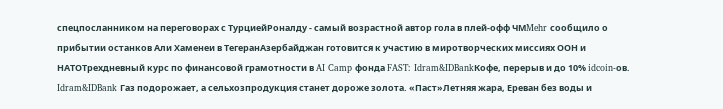спецпосланником на переговорах с ТурциейРоналду - самый возрастной автор гола в плей-офф ЧМMehr сообщило о прибытии останков Али Хаменеи в ТегеранАзербайджан готовится к участию в миротворческих миссиях ООН и НАТОТрехдневный курс по финансовой грамотности в AI Camp фонда FAST: Idram&IDBankКофе, перерыв и до 10% idcoin-ов. Idram&IDBank Газ подорожает, а сельхозпродукция станет дороже золота. «Паст»Летняя жара, Ереван без воды и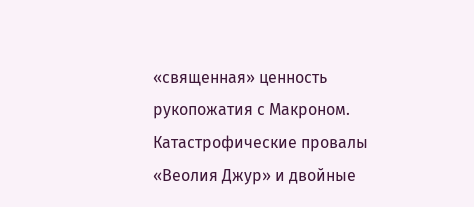«священная» ценность рукопожатия с Макроном. Катастрофические провалы «Веолия Джур» и двойные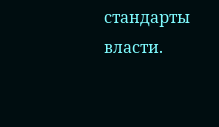стандарты власти.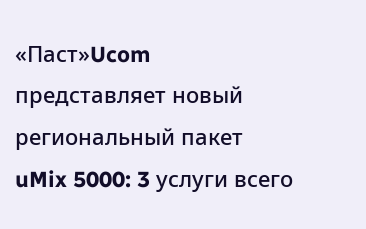«Паст»Ucom представляет новый региональный пакет uMix 5000: 3 услуги всего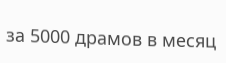за 5000 драмов в месяц